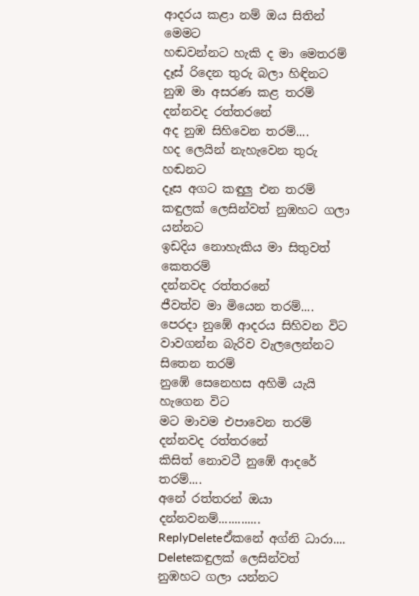ආදරය කළා නම් ඔය සිතින් මෙමට
හඬවන්නට හැකි ද මා මෙතරම්
දෑස් රිදෙන තුරු බලා හිඳිනට
නුඹ මා අසරණ කළ තරම්
දන්නවද රත්තරනේ
අද නුඹ සිහිවෙන තරම්....
හද ලෙයින් නැහැවෙන තුරු හඬනට
දෑස අගට කඳුලු එන තරම්
කඳුලක් ලෙසින්වත් නුඹහට ගලා යන්නට
ඉඩදිය නොහැකිය මා සිතුවත් කෙතරම්
දන්නවද රත්තරනේ
ජීවත්ව මා මියෙන තරම්....
පෙරදා නුඹේ ආදරය සිහිවන විට
වාවගන්න බැරිව වැලලෙන්නට සිතෙන තරම්
නුඹේ සෙනෙහස අහිමි යැයි හැගෙන විට
මට මාවම එපාවෙන තරම්
දන්නවද රත්තරනේ
කිසිත් නොවටී නුඹේ ආදරේ තරම්....
අනේ රත්තරන් ඔයා දන්නවනම්.............
ReplyDeleteඒකනේ අග්නි ධාරා....
Deleteකඳුලක් ලෙසින්වත් නුඹහට ගලා යන්නට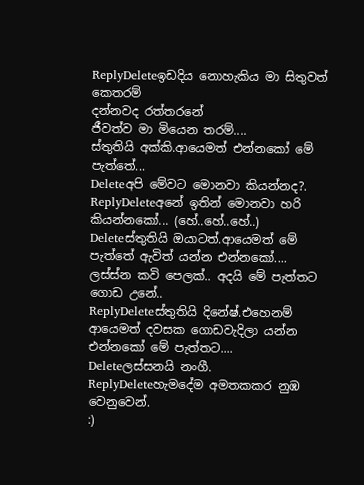ReplyDeleteඉඩදිය නොහැකිය මා සිතුවත් කෙතරම්
දන්නවද රත්තරනේ
ජීවත්ව මා මියෙන තරම්....
ස්තුතියි අක්කි.ආයෙමත් එන්නකෝ මේ පැත්තේ...
Deleteඅපි මේවට මොනවා කියන්නද?.
ReplyDeleteඅනේ ඉතින් මොනවා හරි කියන්නකෝ... (හේ..හේ..හේ..)
Deleteස්තුතියි ඔයාටත්.ආයෙමත් මේ පැත්තේ ඇවිත් යන්න එන්නකෝ....
ලස්ස්න කවි පෙලක්.. අදයි මේ පැත්තට ගොඩ උනේ..
ReplyDeleteස්තුතියි දිනේෂ්.එහෙනම් ආයෙමත් දවසක ගොඩවැදිලා යන්න එන්නකෝ මේ පැත්තට....
Deleteලස්සනයි නංගී.
ReplyDeleteහැමදේම අමතකකර නුඹ වෙනුවෙන්.
:)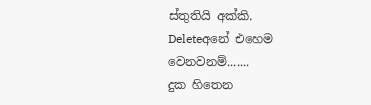ස්තුතියි අක්කි.
Deleteඅනේ එහෙම වෙනවනම්.......
දුක හිතෙන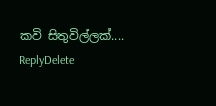කවි සිතුවිල්ලක්....
ReplyDelete